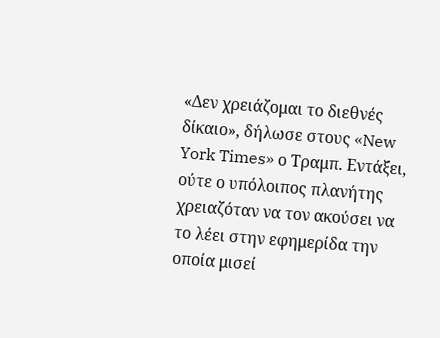«Δεν χρειάζομαι το διεθνές δίκαιο», δήλωσε στους «New York Times» ο Τραμπ. Εντάξει, ούτε ο υπόλοιπος πλανήτης χρειαζόταν να τον ακούσει να το λέει στην εφημερίδα την οποία μισεί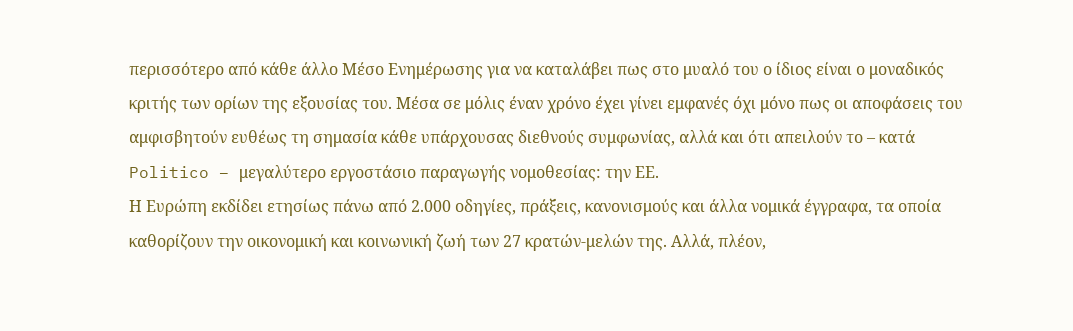περισσότερο από κάθε άλλο Μέσο Ενημέρωσης για να καταλάβει πως στο μυαλό του ο ίδιος είναι ο μοναδικός κριτής των ορίων της εξουσίας του. Μέσα σε μόλις έναν χρόνο έχει γίνει εμφανές όχι μόνο πως οι αποφάσεις του αμφισβητούν ευθέως τη σημασία κάθε υπάρχουσας διεθνούς συμφωνίας, αλλά και ότι απειλούν το – κατά Politico – μεγαλύτερο εργοστάσιο παραγωγής νομοθεσίας: την ΕΕ.
Η Ευρώπη εκδίδει ετησίως πάνω από 2.000 οδηγίες, πράξεις, κανονισμούς και άλλα νομικά έγγραφα, τα οποία καθορίζουν την οικονομική και κοινωνική ζωή των 27 κρατών-μελών της. Αλλά, πλέον,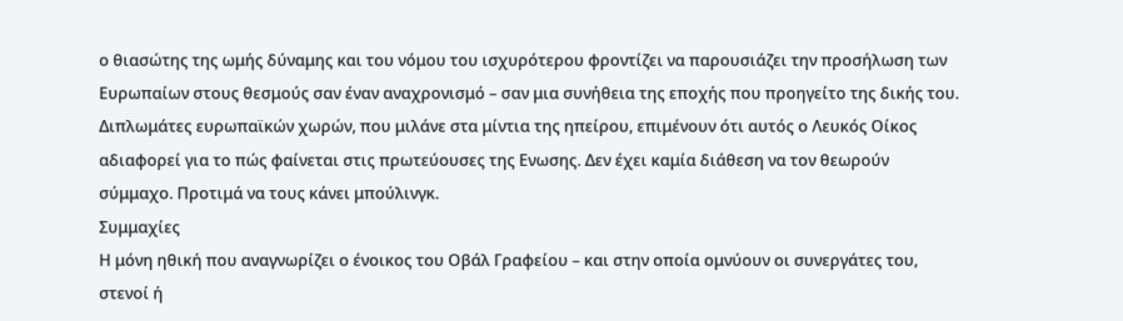ο θιασώτης της ωμής δύναμης και του νόμου του ισχυρότερου φροντίζει να παρουσιάζει την προσήλωση των Ευρωπαίων στους θεσμούς σαν έναν αναχρονισμό – σαν μια συνήθεια της εποχής που προηγείτο της δικής του. Διπλωμάτες ευρωπαϊκών χωρών, που μιλάνε στα μίντια της ηπείρου, επιμένουν ότι αυτός ο Λευκός Οίκος αδιαφορεί για το πώς φαίνεται στις πρωτεύουσες της Ενωσης. Δεν έχει καμία διάθεση να τον θεωρούν σύμμαχο. Προτιμά να τους κάνει μπούλινγκ.
Συμμαχίες
Η μόνη ηθική που αναγνωρίζει ο ένοικος του Οβάλ Γραφείου – και στην οποία ομνύουν οι συνεργάτες του, στενοί ή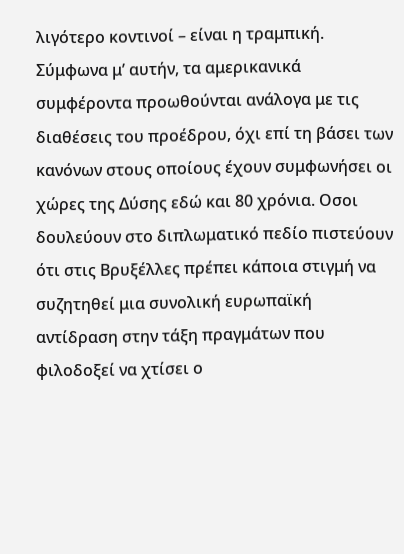λιγότερο κοντινοί – είναι η τραμπική. Σύμφωνα μ’ αυτήν, τα αμερικανικά συμφέροντα προωθούνται ανάλογα με τις διαθέσεις του προέδρου, όχι επί τη βάσει των κανόνων στους οποίους έχουν συμφωνήσει οι χώρες της Δύσης εδώ και 80 χρόνια. Οσοι δουλεύουν στο διπλωματικό πεδίο πιστεύουν ότι στις Βρυξέλλες πρέπει κάποια στιγμή να συζητηθεί μια συνολική ευρωπαϊκή αντίδραση στην τάξη πραγμάτων που φιλοδοξεί να χτίσει ο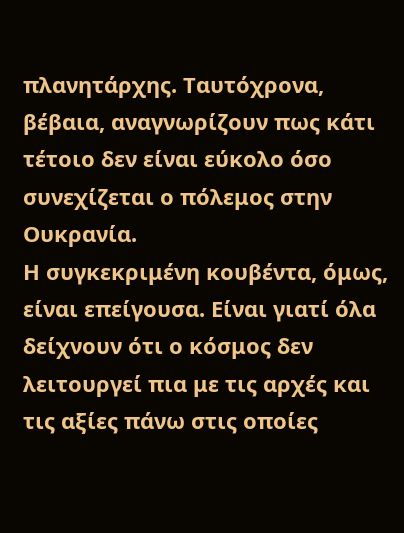πλανητάρχης. Ταυτόχρονα, βέβαια, αναγνωρίζουν πως κάτι τέτοιο δεν είναι εύκολο όσο συνεχίζεται ο πόλεμος στην Ουκρανία.
Η συγκεκριμένη κουβέντα, όμως, είναι επείγουσα. Είναι γιατί όλα δείχνουν ότι ο κόσμος δεν λειτουργεί πια με τις αρχές και τις αξίες πάνω στις οποίες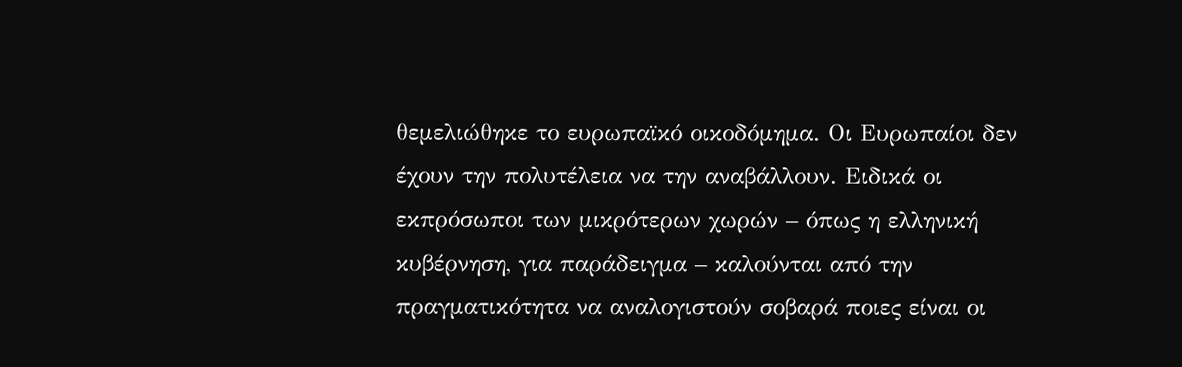θεμελιώθηκε το ευρωπαϊκό οικοδόμημα. Οι Ευρωπαίοι δεν έχουν την πολυτέλεια να την αναβάλλουν. Ειδικά οι εκπρόσωποι των μικρότερων χωρών – όπως η ελληνική κυβέρνηση, για παράδειγμα – καλούνται από την πραγματικότητα να αναλογιστούν σοβαρά ποιες είναι οι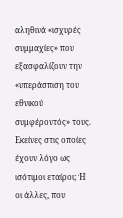αληθινά «ισχυρές συμμαχίες» που εξασφαλίζουν την «υπεράσπιση του εθνικού συμφέροντός» τους. Εκείνες στις οποίες έχουν λόγο ως ισότιμοι εταίροι; Ή οι άλλες, που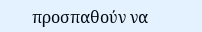προσπαθούν να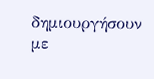δημιουργήσουν με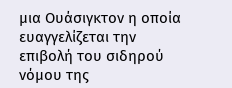μια Ουάσιγκτον η οποία ευαγγελίζεται την επιβολή του σιδηρού νόμου της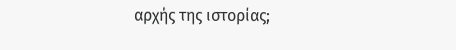αρχής της ιστορίας;